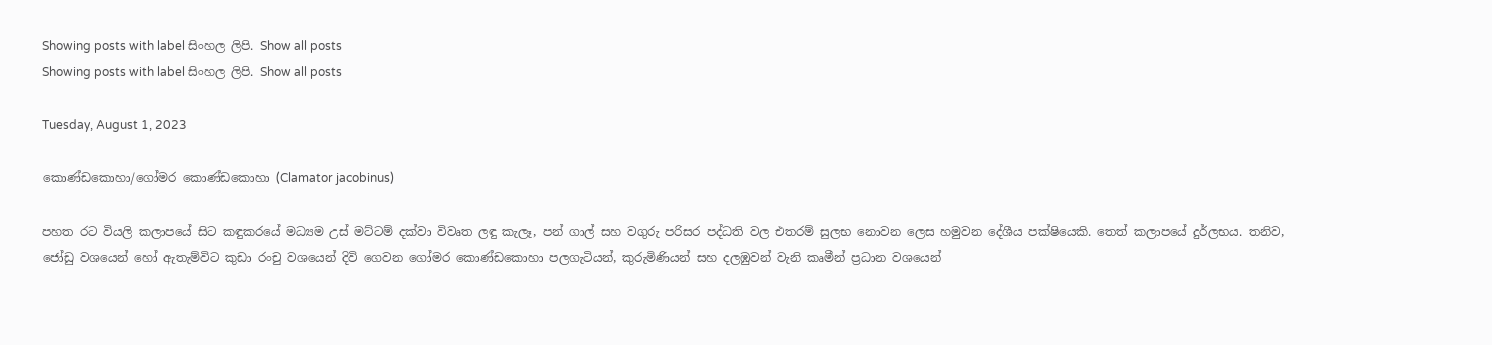Showing posts with label සිංහල ලිපි. Show all posts
Showing posts with label සිංහල ලිපි. Show all posts

Tuesday, August 1, 2023

කොණ්ඩකොහා/ගෝමර කොණ්ඩකොහා (Clamator jacobinus)

පහත රට වියලි කලාපයේ සිට කඳුකරයේ මධ්‍යම උස් මට්ටම් දක්වා විවෘත ලඳු කැලෑ, පන් ගාල් සහ වගුරු පරිසර පද්ධති වල එතරම් සුලභ නොවන ලෙස හමුවන දේශීය පක්ෂියෙකි. තෙත් කලාපයේ දුර්ලභය. තනිව, ජෝඩු වශයෙන් හෝ ඇතැම්විට කුඩා රංචු වශයෙන් දිවි ගෙවන ගෝමර කොණ්ඩකොහා පලගැටියන්, කුරුමිණියන් සහ දලඹුවන් වැනි කෘමීන් ප්‍රධාන වශයෙන්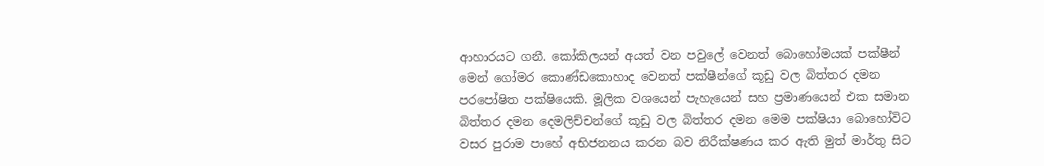ආහාරයට ගනී. කෝකිලයන් අයත් වන පවුලේ වෙනත් බොහෝමයක් පක්ෂීන් මෙන් ගෝමර කොණ්ඩකොහාද වෙනත් පක්ෂීන්ගේ කූඩු වල බිත්තර දමන පරපෝෂිත පක්ෂියෙකි. මූලික වශයෙන් පැහැයෙන් සහ ප්‍රමාණයෙන් එක සමාන බිත්තර දමන දෙමලිච්චන්ගේ කූඩු වල බිත්තර දමන මෙම පක්ෂියා බොහෝවිට වසර පුරාම පාහේ අභිජනනය කරන බව නිරීක්ෂණය කර ඇති මුත් මාර්තු සිට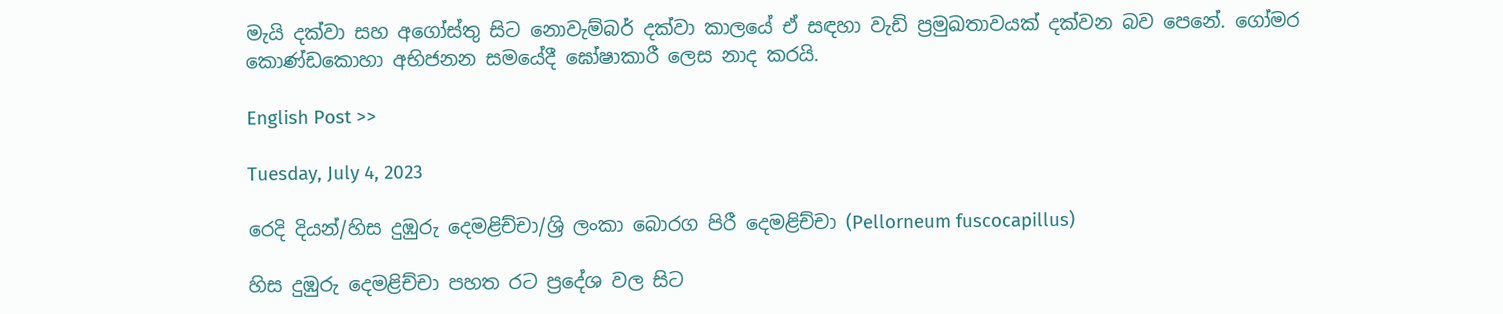මැයි දක්වා සහ අගෝස්තු සිට නොවැම්බර් දක්වා කාලයේ ඒ සඳහා වැඩි ප්‍රමුඛතාවයක් දක්වන බව පෙනේ. ගෝමර කොණ්ඩකොහා අභිජනන සමයේදී ඝෝෂාකාරී ලෙස නාද කරයි.

English Post >>

Tuesday, July 4, 2023

රෙදි දියන්/හිස දුඹුරු දෙමළිච්චා/ශ්‍රි ලංකා බොරග පිරී දෙමළිච්චා (Pellorneum fuscocapillus)

හිස දුඹුරු දෙමළිච්චා පහත රට ප්‍රදේශ වල සිට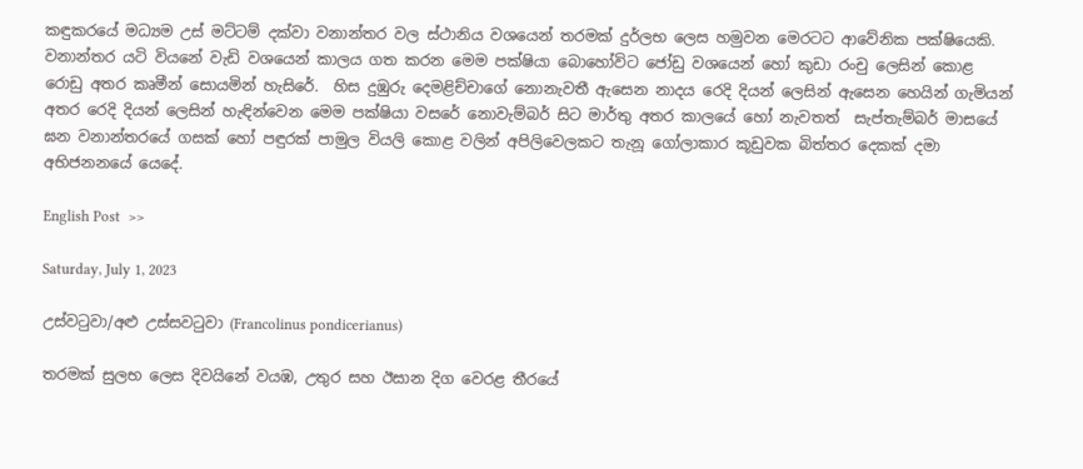කඳුකරයේ මධ්‍යම උස් මට්ටම් දක්වා වනාන්තර වල ස්ථානිය වශයෙන් තරමක් දුර්ලභ ලෙස හමුවන මෙරටට ආවේනික පක්ෂියෙකි. වනාන්තර යටි වියනේ වැඩි වශයෙන් කාලය ගත කරන මෙම පක්ෂියා බොහෝවිට ජෝඩු වශයෙන් හෝ කුඩා රංචු ලෙසින් කොළ රොඩු අතර කෘමීන් සොයමින් හැසිරේ.  හිස දුඹුරු දෙමළිච්චාගේ නොනැවතී ඇසෙන නාදය රෙදි දියන් ලෙසින් ඇසෙන හෙයින් ගැමියන් අතර රෙදි දියන් ලෙසින් හැඳින්වෙන මෙම පක්ෂියා වසරේ නොවැම්බර් සිට මාර්තු අතර කාලයේ හෝ නැවතත්  සැප්තැම්බර් මාසයේ ඝන වනාන්තරයේ ගසක් හෝ පඳුරක් පාමුල වියලි කොළ වලින් අපිලිවෙලකට තැනූ ගෝලාකාර කූඩුවක බිත්තර දෙකක් දමා අභිජනනයේ යෙදේ.

English Post  >>

Saturday, July 1, 2023

උස්වටුවා/අළු උස්සවටුවා (Francolinus pondicerianus)

තරමක් සුලභ ලෙස දිවයිනේ වයඹ, උතුර සහ ඊසාන දිග වෙරළ තීරයේ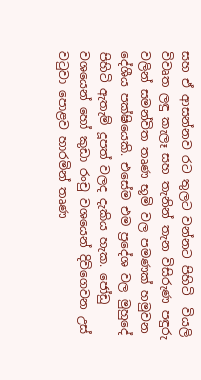සහ ඒ ආසන්නව රට තුලට වන්නට පිහිටි  වියලි විවෘත ලඳු කැලෑ සහ තැනින් තැන විසිරුණ පඳුරු වලින් සමන්විත තෘණ භූමි වල පමණක් හමුවන දේශීය පක්ෂියෙකි. එසේම එම ප්‍රදේශ වල මුහුදේ පිහිටි ඇතැම් දූපත් වලද දැකිය හැක. ජෝඩු වශයෙන් හෝ කුඩා රංචු වශයෙන් දිවිගෙවන උස් වටුවා පොළව හාරමින් තෘණ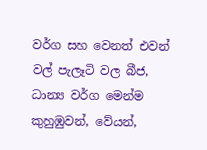වර්ග සහ වෙනත් එවන් වල් පැලෑටි වල බීජ, ධාන්‍ය වර්ග මෙන්ම කුහුඹුවන්, වේයන්,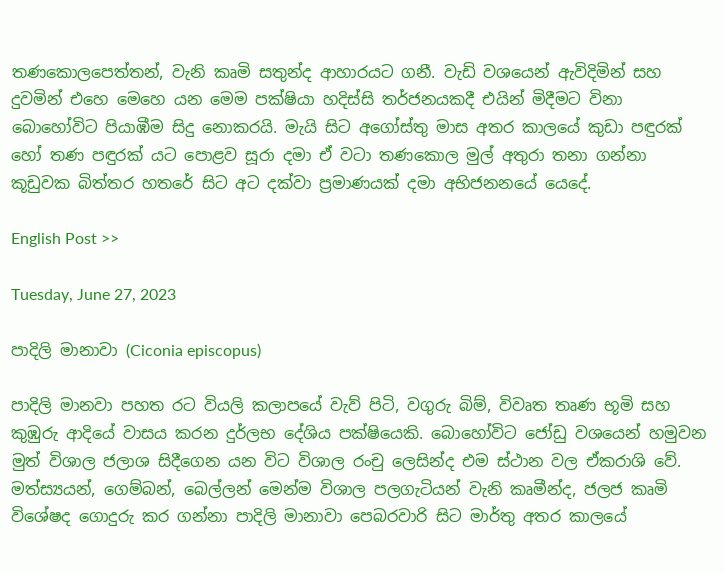තණකොලපෙත්තන්, වැනි කෘමි සතුන්ද ආහාරයට ගනී. වැඩි වශයෙන් ඇවිදිමින් සහ දුවමින් එහෙ මෙහෙ යන මෙම පක්ෂියා හදිස්සි තර්ජනයකදී එයින් මිදීමට විනා  බොහෝවිට පියාඹීම සිදු නොකරයි. මැයි සිට අගෝස්තු මාස අතර කාලයේ කුඩා පඳුරක් හෝ තණ පඳුරක් යට පොළව සූරා දමා ඒ වටා තණකොල මුල් අතුරා තනා ගන්නා කූඩුවක බිත්තර හතරේ සිට අට දක්වා ප්‍රමාණයක් දමා අභිජනනයේ යෙදේ.

English Post >>

Tuesday, June 27, 2023

පාදිලි මානාවා (Ciconia episcopus)

පාදිලි මානවා පහත රට වියලි කලාපයේ වැව් පිටි, වගුරු බිම්, විවෘත තෘණ භූමි සහ කුඹුරු ආදියේ වාසය කරන දුර්ලභ දේශිය පක්ෂියෙකි. බොහෝවිට ජෝඩු වශයෙන් හමුවන මුත් විශාල ජලාශ සිදීගෙන යන විට විශාල රංචු ලෙසින්ද එම ස්ථාන වල ඒකරාශි වේ. මත්ස්‍යයන්, ගෙම්බන්, බෙල්ලන් මෙන්ම විශාල පලගැටියන් වැනි කෘමීන්ද, ජලජ කෘමි විශේෂද ගොදුරු කර ගන්නා පාදිලි මානාවා පෙබරවාරි සිට මාර්තු අතර කාලයේ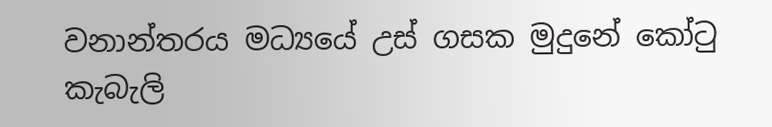වනාන්තරය මධ්‍යයේ උස් ගසක මුදුනේ කෝටු කැබැලි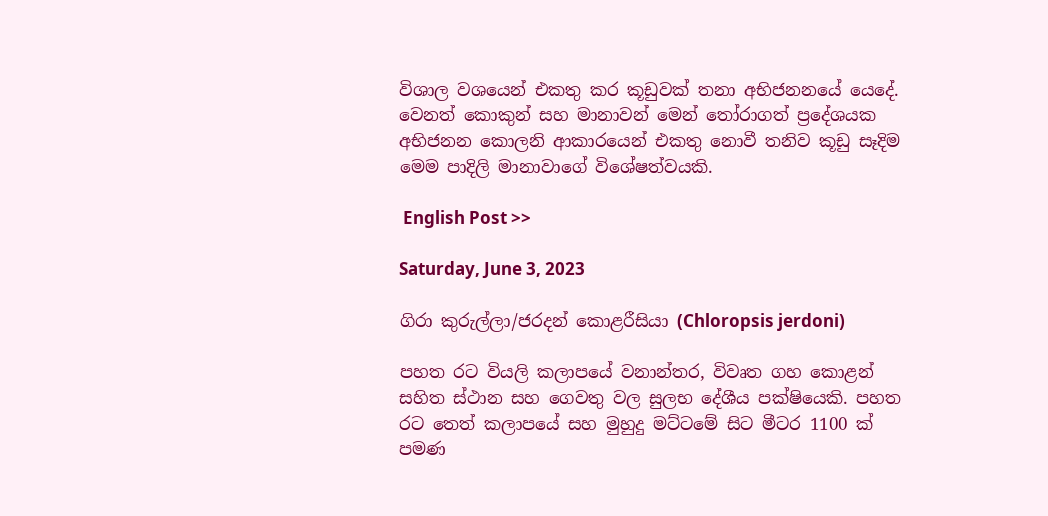විශාල වශයෙන් එකතු කර කූඩුවක් තනා අභිජනනයේ යෙදේ. වෙනත් කොකුන් සහ මානාවන් මෙන් තෝරාගත් ප්‍රදේශයක අභිජනන කොලනි ආකාරයෙන් එකතු නොවී තනිව කූඩු සෑදිම මෙම පාදිලි මානාවාගේ විශේෂත්වයකි.

 English Post >>

Saturday, June 3, 2023

ගිරා කුරුල්ලා/ජරදන් කොළරීසියා (Chloropsis jerdoni)

පහත රට වියලි කලාපයේ වනාන්තර, විවෘත ගහ කොළන් සහිත ස්ථාන සහ ගෙවතු වල සුලභ දේශීය පක්ෂියෙකි. පහත රට තෙත් කලාපයේ සහ මුහුදු මට්ටමේ සිට මීටර 1100 ක් පමණ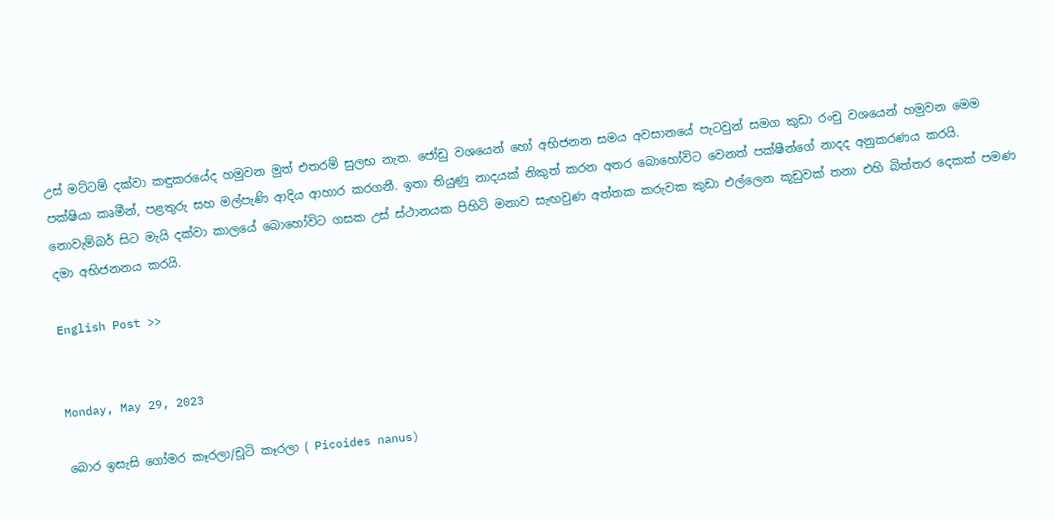උස් මට්ටම් දක්වා කඳුකරයේද හමුවන මුත් එතරම් සුලභ නැත. ජෝඩු වශයෙන් හෝ අභිජනන සමය අවසානයේ පැටවුන් සමග කුඩා රංචු වශයෙන් හමුවන මෙම පක්ෂියා කෘමීන්, පළතුරු සහ මල්පැණි ආදිය ආහාර කරගනී. ඉතා තියුණු නාදයක් නිකුත් කරන අතර බොහෝවිට වෙනත් පක්ෂීන්ගේ නාදද අනුකරණය කරයි. නොවැම්බර් සිට මැයි දක්වා කාලයේ බොහෝවිට ගසක උස් ස්ථානයක පිහිටි මනාව සැඟවුණ අත්තක කරුවක කුඩා එල්ලෙන කූඩුවක් තනා එහි බිත්තර දෙකක් පමණ දමා අභිජනනය කරයි.

English Post >>


Monday, May 29, 2023

බොර ඉසැසි ගෝමර කෑරලා/චූටි කෑරලා ( Picoides nanus)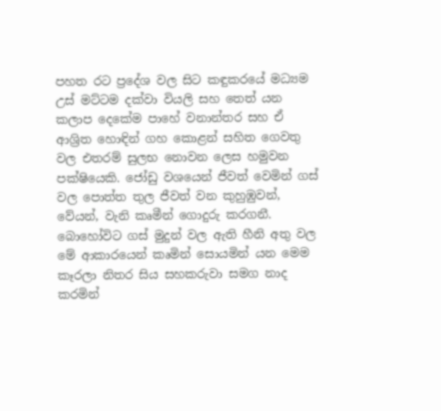පහත රට ප්‍රදේශ වල සිට කඳුකරයේ මධ්‍යම උස් මට්ටම දක්වා වියලි සහ තෙත් යන කලාප දෙකේම පාහේ වනාන්තර සහ ඒ ආශ්‍රිත හොඳින් ගහ කොළන් සහිත ගෙවතු වල එතරම් සුලභ නොවන ලෙස හමුවන පක්ෂියෙකි. ජෝඩු වශයෙන් ජීවත් වෙමින් ගස් වල පොත්ත තුල ජීවත් වන කුහුඹුවන්, වේයන්, වැනි කෘමීන් ගොදුරු කරගනී. බොහෝවිට ගස් මුදුන් වල ඇති හීනි අතු වල මේ ආකාරයෙන් කෘමින් සොයමින් යන මෙම කෑරලා නිතර සිය සහකරුවා සමග නාද කරමින්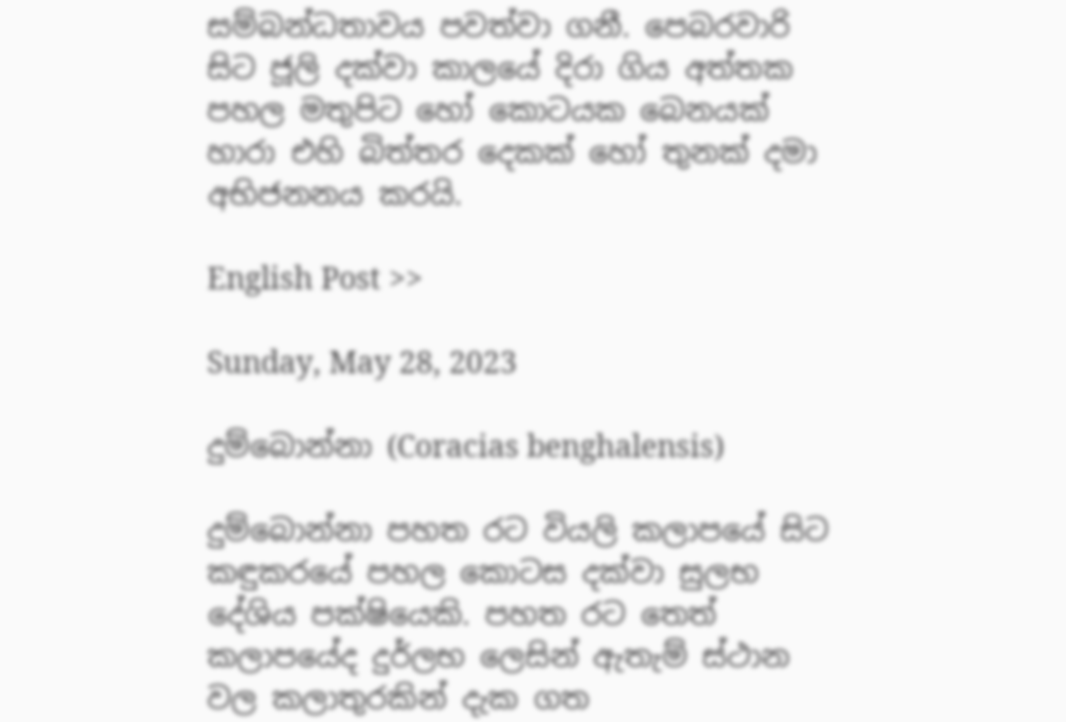සම්බන්ධතාවය පවත්වා ගනී. පෙබරවාරි සිට ජූලි දක්වා කාලයේ දිරා ගිය අත්තක පහල මතුපිට හෝ කොටයක බෙනයක් හාරා එහි බිත්තර දෙකක් හෝ තුනක් දමා අභිජනනය කරයි.

English Post >>

Sunday, May 28, 2023

දුම්බොන්නා (Coracias benghalensis)

දුම්බොන්නා පහත රට වියලි කලාපයේ සිට කඳුකරයේ පහල කොටස දක්වා සුලභ දේශිය පක්ෂියෙකි. පහත රට තෙත් කලාපයේද දුර්ලභ ලෙසින් ඇතැම් ස්ථාන වල කලාතුරකින් දැක ගත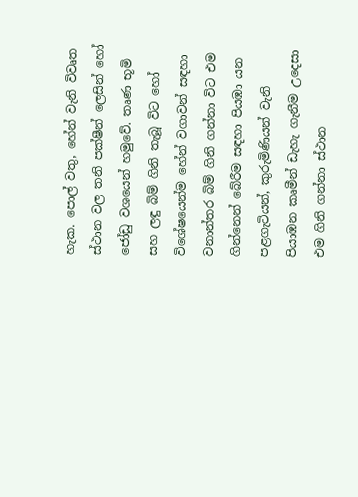හැක. පොල් වතු, හේන් වැනි විවෘත ස්ථාන වල තනි පක්ෂීන් ලෙසින් හෝ ජෝඩු වශයෙන් හමුවේ. තෘණ භූමි සහ ලඳු බිම් ගිනි තැබූ විට හෝ විශේෂයෙන්ම හේන් වගාවන් සඳහා වනාන්තර බිම් ගිනි ගන්නා විට එම ගින්නෙන් බේරීම සඳහා පියඹා යන පළගැටියන්, කුරුමිණියන් වැනි පියාඹන කෘමීන් ඩැහැ ගැනීම උදෙසා එම ගිනි ගන්නා ස්ථාන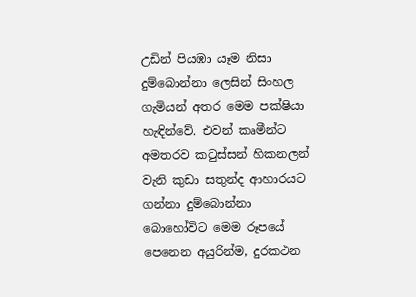උඩින් පියඹා යෑම නිසා දුම්බොන්නා ලෙසින් සිංහල ගැමියන් අතර මෙම පක්ෂියා හැඳින්වේ. එවන් කෘමීන්ට අමතරව කටුස්සන් හිකනලන් වැනි කුඩා සතුන්ද ආහාරයට ගන්නා දුම්බොන්නා බොහෝවිට මෙම රූපයේ පෙනෙන අයුරින්ම, දුරකථන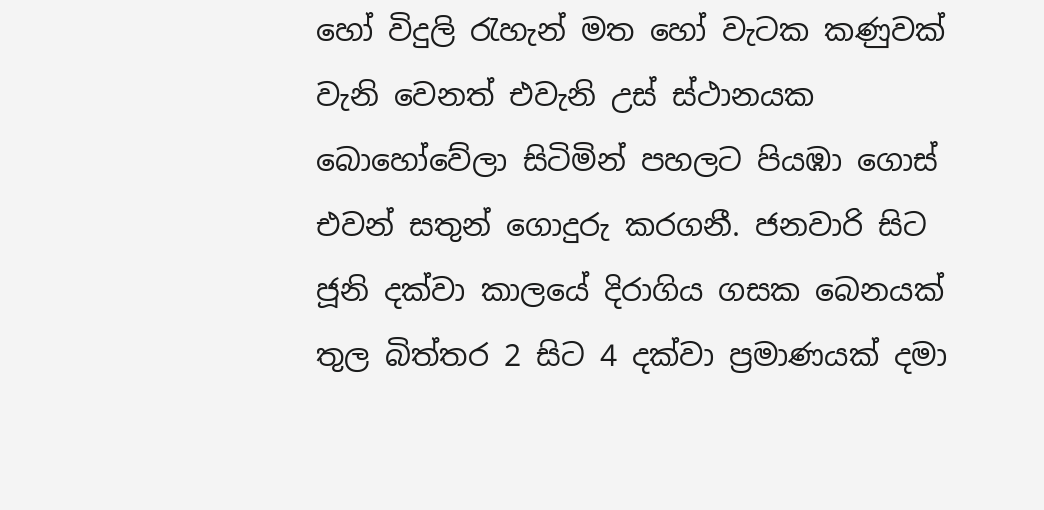හෝ විදුලි රැහැන් මත හෝ වැටක කණුවක් වැනි වෙනත් එවැනි උස් ස්ථානයක බොහෝවේලා සිටිමින් පහලට පියඹා ගොස් එවන් සතුන් ගොදුරු කරගනී. ජනවාරි සිට ජූනි දක්වා කාලයේ දිරාගිය ගසක බෙනයක් තුල බිත්තර 2 සිට 4 දක්වා ප්‍රමාණයක් දමා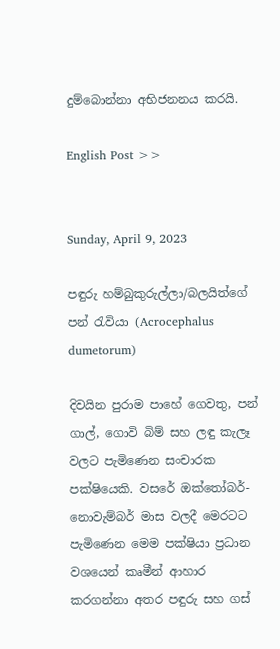දුම්බොන්නා අභිජනනය කරයි.

English Post >>


Sunday, April 9, 2023

පඳුරු හම්බුකුරුල්ලා/බලයිත්ගේ පන් රැවියා (Acrocephalus dumetorum)

දිවයින පුරාම පාහේ ගෙවතු, පන් ගාල්, ගොවි බිම් සහ ලඳු කැලෑ වලට පැමිණෙන සංචාරක පක්ෂියෙකි. වසරේ ඔක්තෝබර්-නොවැම්බර් මාස වලදී මෙරටට පැමිණෙන මෙම පක්ෂියා ප්‍රධාන වශයෙන් කෘමීන් ආහාර කරගන්නා අතර පඳුරු සහ ගස්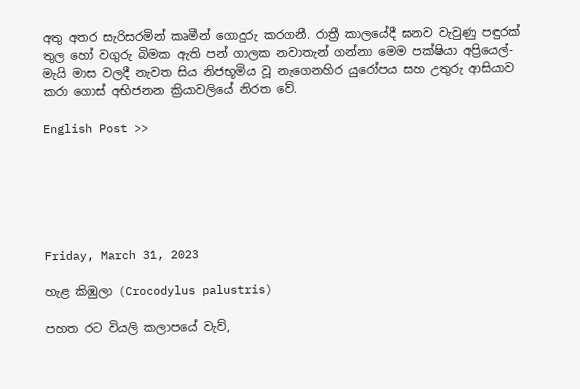අතු අතර සැරිසරමින් කෘමීන් ගොදුරු කරගනී. රාත්‍රී කාලයේදී ඝනව වැවුණු පඳුරක් තුල හෝ වගුරු බිමක ඇති පන් ගාලක නවාතැන් ගන්නා මෙම පක්ෂියා අප්‍රියෙල්- මැයි මාස වලදී නැවත සිය නිජභූමිය වූ නැගෙනහිර යුරෝපය සහ උතුරු ආසියාව කරා ගොස් අභිජනන ක්‍රියාවලියේ නිරත වේ.

English Post >>






Friday, March 31, 2023

හැළ කිඹුලා (Crocodylus palustris)

පහත රට වියලි කලාපයේ වැව්,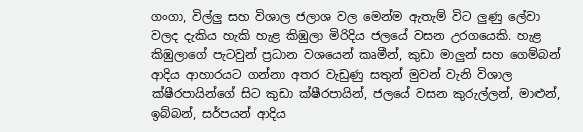ගංගා, විල්ලු සහ විශාල ජලාශ වල මෙන්ම ඇතැම් විට ලුණු ලේවා වලද දැකිය හැකි හැළ කිඹුලා මිරිදිය ජලයේ වසන උරගයෙකි. හැළ කිඹුලාගේ පැටවුන් ප්‍රධාන වශයෙන් කෘමීන්, කුඩා මාලුන් සහ ගෙම්බන් ආදිය ආහාරයට ගන්නා අතර වැඩුණු සතුන් මුවන් වැනි විශාල ක්ෂීරපායින්ගේ සිට කුඩා ක්ෂීරපායින්, ජලයේ වසන කුරුල්ලන්, මාළුන්, ඉබ්බන්, සර්පයන් ආදිය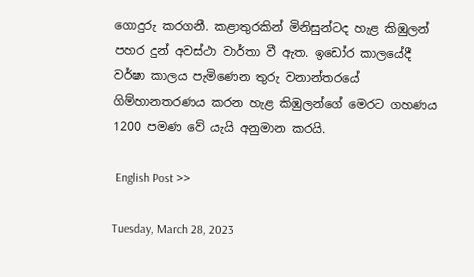ගොදුරු කරගනී. කළාතුරකින් මිනිසුන්ටද හැළ කිඹුලන් පහර දුන් අවස්ථා වාර්තා වී ඇත. ඉඩෝර කාලයේදී වර්ෂා කාලය පැමිණෙන තුරු වනාන්තරයේ ගිම්හානතරණය කරන හැළ කිඹුලන්ගේ මෙරට ගහණය 1200 පමණ වේ යැයි අනුමාන කරයි.

 English Post >>

Tuesday, March 28, 2023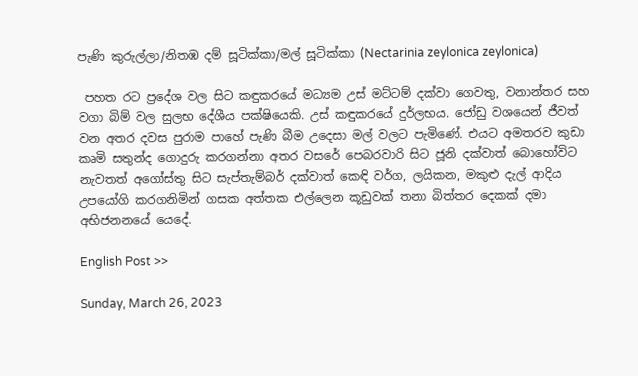පැණි කුරුල්ලා/නිතඹ දම් සූටික්කා/මල් සූටික්කා (Nectarinia zeylonica zeylonica)

 පහත රට ප්‍රදේශ වල සිට කඳුකරයේ මධ්‍යම උස් මට්ටම් දක්වා ගෙවතු, වනාන්තර සහ වගා බිම් වල සුලභ දේශීය පක්ෂියෙකි. උස් කඳුකරයේ දුර්ලභය. ජෝඩු වශයෙන් ජීවත් වන අතර දවස පුරාම පාහේ පැණි බීම උදෙසා මල් වලට පැමිණේ. එයට අමතරව කුඩා කෘමි සතුන්ද ගොදුරු කරගන්නා අතර වසරේ පෙබරවාරි සිට ජූනි දක්වාත් බොහෝවිට නැවතත් අගෝස්තු සිට සැප්තැම්බර් දක්වාත් කෙඳි වර්ග, ලයිකන, මකුළු දැල් ආදිය උපයෝගි කරගනිමින් ගසක අත්තක එල්ලෙන කූඩුවක් තනා බිත්තර දෙකක් දමා අභිජනනයේ යෙදේ.

English Post >>

Sunday, March 26, 2023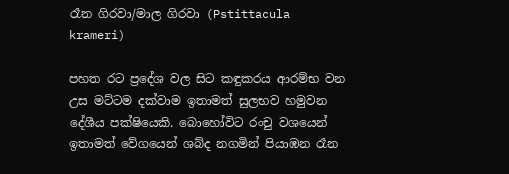රෑන ගිරවා/මාල ගිරවා (Pstittacula krameri)

පහත රට ප්‍රදේශ වල සිට කඳුකරය ආරම්භ වන උස මට්ටම දක්වාම ඉතාමත් සුලභව හමුවන දේශීය පක්ෂියෙකි. බොහෝවිට රංචු වශයෙන් ඉතාමත් වේගයෙන් ශබ්ද නගමින් පියාඹන රෑන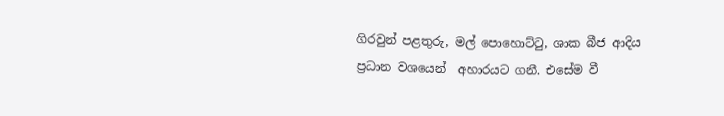ගිරවුන් පළතුරු, මල් පොහොට්ටු, ශාක බීජ ආදිය ප්‍රධාන වශයෙන්  අහාරයට ගනී. එසේම වී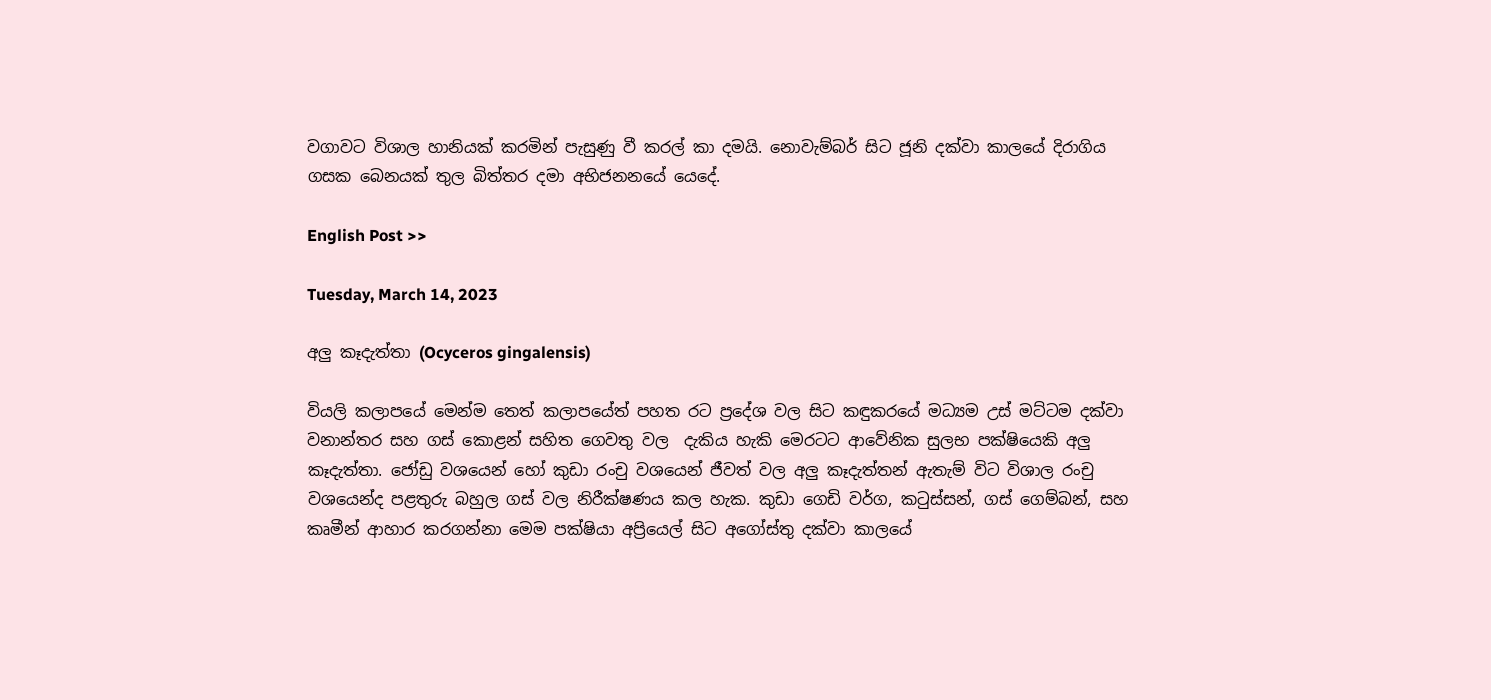වගාවට විශාල හානියක් කරමින් පැසුණු වී කරල් කා දමයි. නොවැම්බර් සිට ජූනි දක්වා කාලයේ දිරාගිය ගසක බෙනයක් තුල බිත්තර දමා අභිජනනයේ යෙදේ.

English Post >>

Tuesday, March 14, 2023

අලු කෑදැත්තා (Ocyceros gingalensis)

වියලි කලාපයේ මෙන්ම තෙත් කලාපයේත් පහත රට ප්‍රදේශ වල සිට කඳුකරයේ මධ්‍යම උස් මට්ටම දක්වා වනාන්තර සහ ගස් කොළන් සහිත ගෙවතු වල  දැකිය හැකි මෙරටට ආවේනික සුලභ පක්ෂියෙකි අලු කෑදැත්තා. ජෝඩු වශයෙන් හෝ කුඩා රංචු වශයෙන් ජීවත් වල අලු කෑදැත්තන් ඇතැම් විට විශාල රංචු වශයෙන්ද පළතුරු බහුල ගස් වල නිරීක්ෂණය කල හැක. කුඩා ගෙඩි වර්ග, කටුස්සන්, ගස් ගෙම්බන්, සහ කෘමීන් ආහාර කරගන්නා මෙම පක්ෂියා අප්‍රියෙල් සිට අගෝස්තු දක්වා කාලයේ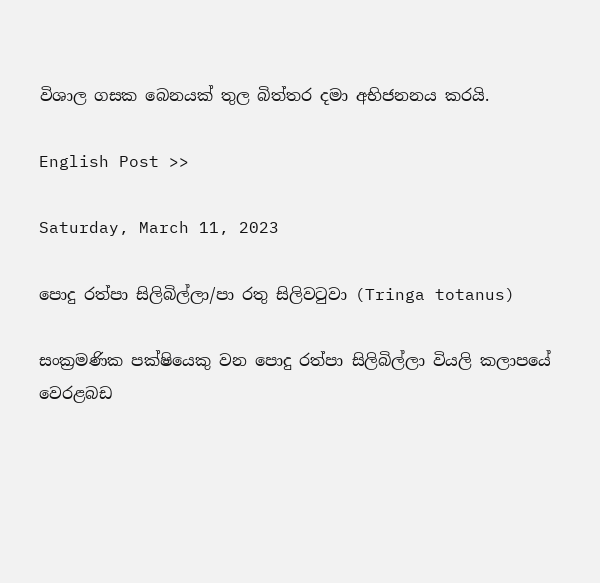විශාල ගසක බෙනයක් තුල බිත්තර දමා අභිජනනය කරයි.

English Post >>

Saturday, March 11, 2023

පොදු රත්පා සිලිබිල්ලා/පා රතු සිලිවටුවා (Tringa totanus)

සංක්‍රමණික පක්ෂියෙකු වන පොදු රත්පා සිලිබිල්ලා වියලි කලාපයේ වෙරළබඩ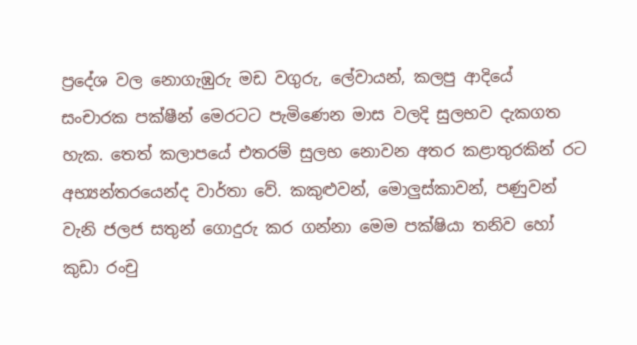ප්‍රදේශ වල නොගැඹුරු මඩ වගුරු, ලේවායන්, කලපු ආදියේ සංචාරක පක්ෂීන් මෙරටට පැමිණෙන මාස වලදි සුලභව දැකගත හැක. තෙත් කලාපයේ එතරම් සුලභ නොවන අතර කළාතුරකින් රට අභ්‍යන්තරයෙන්ද වාර්තා වේ. කකුළුවන්, මොලුස්කාවන්, පණුවන් වැනි ජලජ සතුන් ගොදුරු කර ගන්නා මෙම පක්ෂියා තනිව හෝ කුඩා රංචු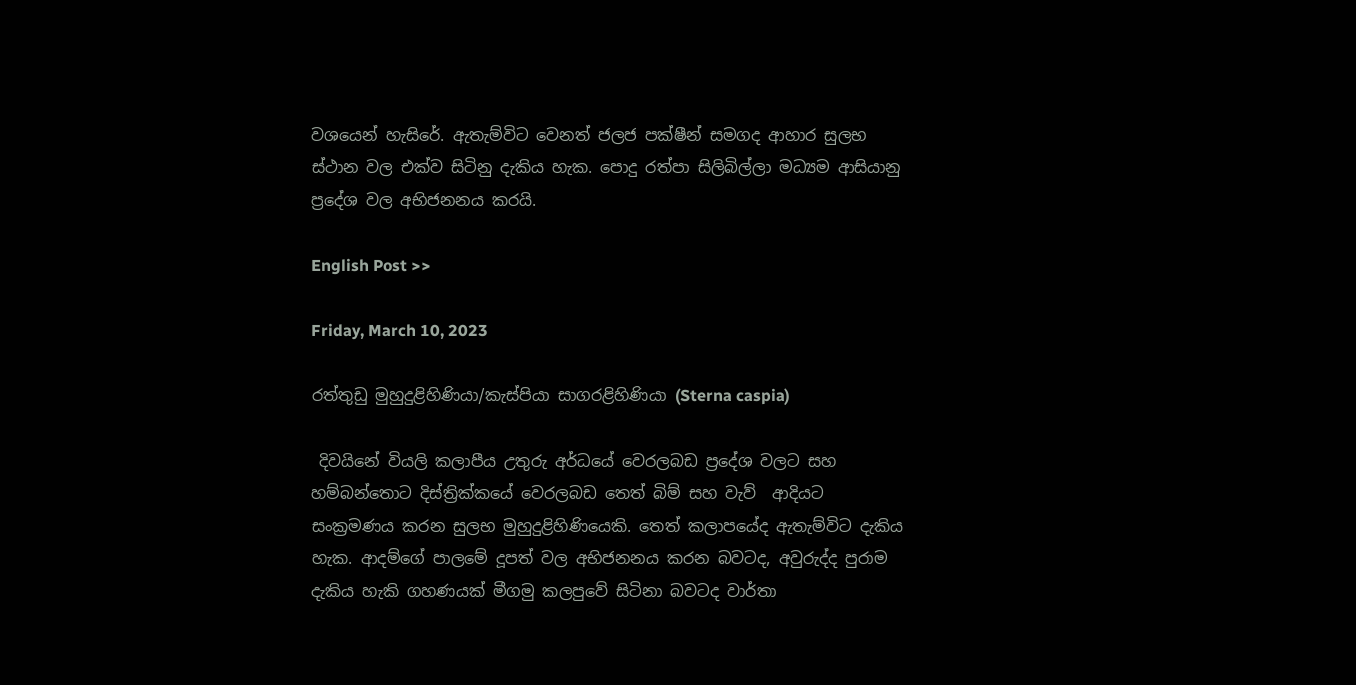වශයෙන් හැසිරේ. ඇතැම්විට වෙනත් ජලජ පක්ෂීන් සමගද ආහාර සුලභ ස්ථාන වල එක්ව සිටිනු දැකිය හැක. පොදු රත්පා සිලිබිල්ලා මධ්‍යම ආසියානු ප්‍රදේශ වල අභිජනනය කරයි.

English Post >>

Friday, March 10, 2023

රත්තුඩු මුහුදුළිහිණියා/කැස්පියා සාගරළිහිණියා (Sterna caspia)

 දිවයිනේ වියලි කලාපීය උතුරු අර්ධයේ වෙරලබඩ ප්‍රදේශ වලට සහ හම්බන්තොට දිස්ත්‍රික්කයේ වෙරලබඩ තෙත් බිම් සහ වැව්  ආදියට සංක්‍රමණය කරන සුලභ මුහුදුළිහිණියෙකි. තෙත් කලාපයේද ඇතැම්විට දැකිය හැක. ආදම්ගේ පාලමේ දූපත් වල අභිජනනය කරන බවටද, අවුරුද්ද පුරාම දැකිය හැකි ගහණයක් මීගමු කලපුවේ සිටිනා බවටද වාර්තා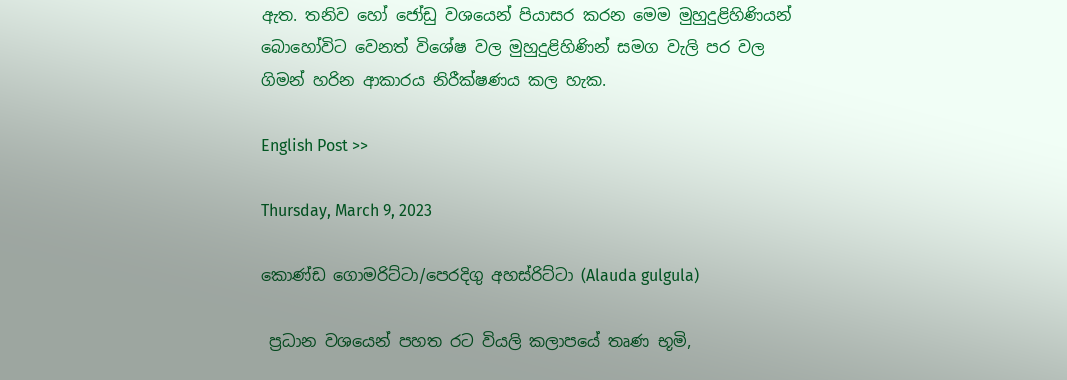ඇත. තනිව හෝ ජෝඩු වශයෙන් පියාසර කරන මෙම මුහුදුළිහිණියන් බොහෝවිට වෙනත් විශේෂ වල මුහුදුළිහිණින් සමග වැලි පර වල ගිමන් හරින ආකාරය නිරීක්ෂණය කල හැක.

English Post >>

Thursday, March 9, 2023

කොණ්ඩ ගොමරිට්ටා/පෙරදිගු අහස්රිට්ටා (Alauda gulgula)

 ප්‍රධාන වශයෙන් පහත රට වියලි කලාපයේ තෘණ භූමි,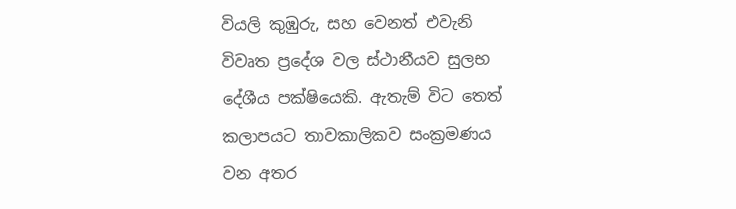වියලි කුඹුරු, සහ වෙනත් එවැනි විවෘත ප්‍රදේශ වල ස්ථානීයව සුලභ දේශීය පක්ෂියෙකි. ඇතැම් විට තෙත් කලාපයට තාවකාලිකව සංක්‍රමණය වන අතර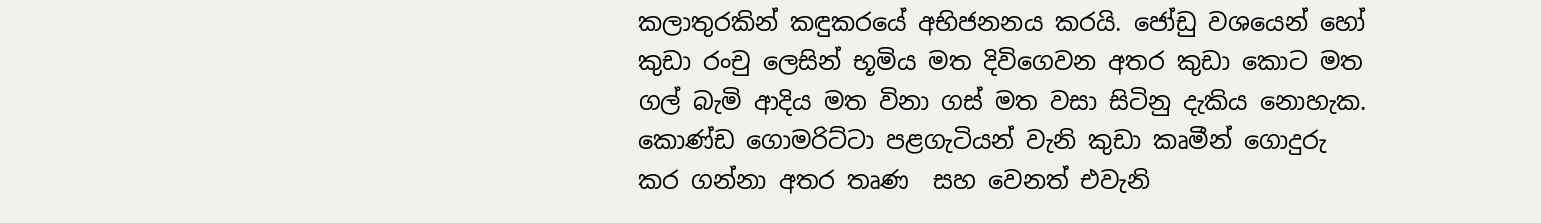කලාතුරකින් කඳුකරයේ අභිජනනය කරයි. ජෝඩු වශයෙන් හෝ කුඩා රංචු ලෙසින් භූමිය මත දිවිගෙවන අතර කුඩා කොට මත ගල් බැමි ආදිය මත විනා ගස් මත වසා සිටිනු දැකිය නොහැක. කොණ්ඩ ගොමරිට්ටා පළගැටියන් වැනි කුඩා කෘමීන් ගොදුරු කර ගන්නා අතර තෘණ  සහ වෙනත් එවැනි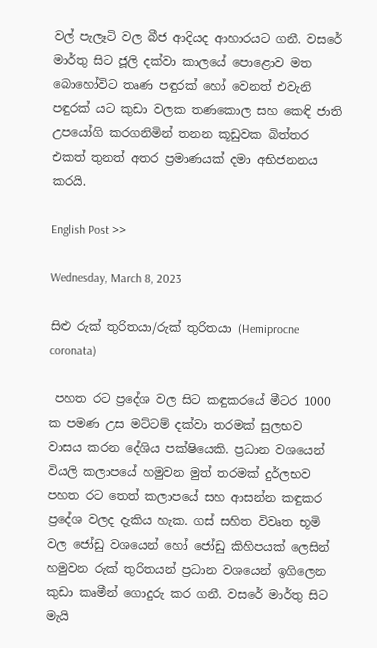වල් පැලෑටි වල බීජ ආදියද ආහාරයට ගනී. වසරේ මාර්තු සිට ජූලි දක්වා කාලයේ පොළොව මත බොහෝවිට තෘණ පඳුරක් හෝ වෙනත් එවැනි පඳුරක් යට කුඩා වලක තණකොල සහ කෙඳි ජාති උපයෝගි කරගනිමින් තනන කූඩුවක බිත්තර එකත් තුනත් අතර ප්‍රමාණයක් දමා අභිජනනය කරයි.

English Post >>

Wednesday, March 8, 2023

සිළු රුක් තුරිතයා/රුක් තුරිතයා (Hemiprocne coronata)

 පහත රට ප්‍රදේශ වල සිට කඳුකරයේ මීටර 1000 ක පමණ උස මට්ටම් දක්වා තරමක් සුලභව වාසය කරන දේශිය පක්ෂියෙකි. ප්‍රධාන වශයෙන් වියලි කලාපයේ හමුවන මුත් තරමක් දුර්ලභව පහත රට තෙත් කලාපයේ සහ ආසන්න කඳුකර ප්‍රදේශ වලද දැකිය හැක. ගස් සහිත විවෘත භූමි වල ජෝඩු වශයෙන් හෝ ජෝඩු කිහිපයක් ලෙසින් හමුවන රුක් තුරිතයන් ප්‍රධාන වශයෙන් ඉගිලෙන කුඩා කෘමීන් ගොදුරු කර ගනී. වසරේ මාර්තු සිට මැයි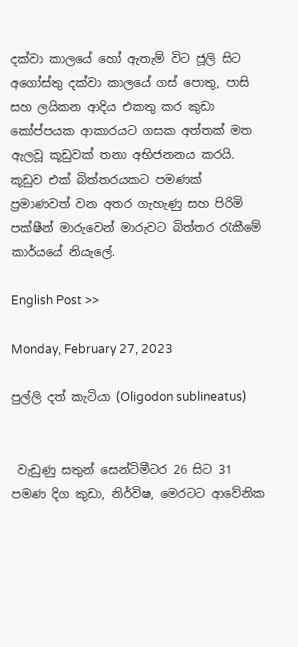දක්වා කාලයේ හෝ ඇතැම් විට ජූලි සිට අගෝස්තු දක්වා කාලයේ ගස් පොතු, පාසි සහ ලයිකන ආදිය එකතු කර කුඩා කෝප්පයක ආකාරයට ගසක අත්තක් මත ඇලවූ කූඩුවක් තනා අභිජනනය කරයි. කූඩුව එක් බිත්තරයකට පමණක් ප්‍රමාණවත් වන අතර ගැහැණු සහ පිරිමි පක්ෂීන් මාරුවෙන් මාරුවට බිත්තර රැකීමේ කාර්යයේ නියැලේ.

English Post >>

Monday, February 27, 2023

පුල්ලි දත් කැටියා (Oligodon sublineatus)


 වැඩුණු සතුන් සෙන්ටිමීටර 26 සිට 31 පමණ දිග කුඩා, නිර්විෂ, මෙරටට ආවේනික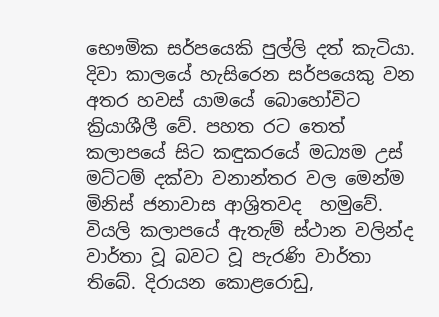භෞමික සර්පයෙකි පුල්ලි දත් කැටියා. දිවා කාලයේ හැසිරෙන සර්පයෙකු වන අතර හවස් යාමයේ බොහෝවිට ක්‍රියාශීලී වේ. පහත රට තෙත් කලාපයේ සිට කඳුකරයේ මධ්‍යම උස් මට්ටම් දක්වා වනාන්තර වල මෙන්ම මිනිස් ජනාවාස ආශ්‍රිතවද  හමුවේ. වියලි කලාපයේ ඇතැම් ස්ථාන වලින්ද වාර්තා වූ බවට වූ පැරණි වාර්තා තිබේ. දිරායන කොළරොඩු,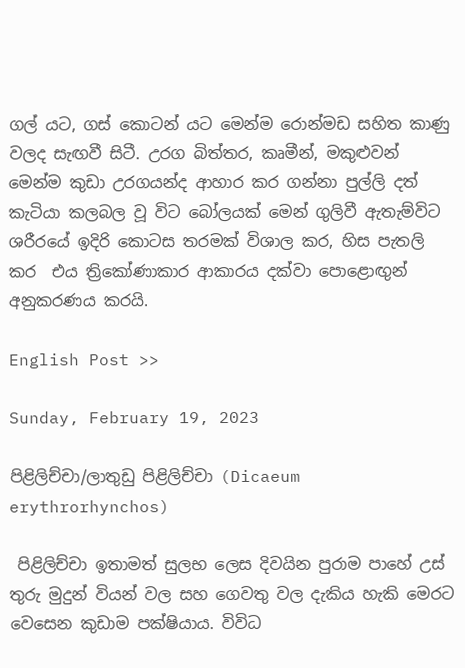ගල් යට, ගස් කොටන් යට මෙන්ම රොන්මඩ සහිත කාණු වලද සැඟවී සිටී. උරග බිත්තර, කෘමීන්, මකුළුවන් මෙන්ම කුඩා උරගයන්ද ආහාර කර ගන්නා පුල්ලි දත් කැටියා කලබල වූ විට බෝලයක් මෙන් ගුලිවී ඇතැම්විට ශරීරයේ ඉදිරි කොටස තරමක් විශාල කර, හිස පැතලි කර  එය ත්‍රිකෝණාකාර ආකාරය දක්වා පොළොඟුන් අනුකරණය කරයි.

English Post >>

Sunday, February 19, 2023

පිළිලිච්චා/ලාතුඩු පිළිලිච්චා (Dicaeum erythrorhynchos)

 පිළිලිච්චා ඉතාමත් සුලභ ලෙස දිවයින පුරාම පාහේ උස් තුරු මුදුන් වියන් වල සහ ගෙවතු වල දැකිය හැකි මෙරට වෙසෙන කුඩාම පක්ෂියාය. විවිධ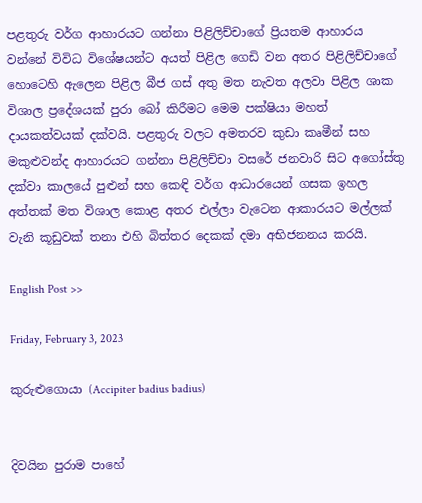පළතුරු වර්ග ආහාරයට ගන්නා පිළිලිච්චාගේ ප්‍රියතම ආහාරය වන්නේ විවිධ විශේෂයන්ට අයත් පිළිල ගෙඩි වන අතර පිළිලිච්චාගේ හොටෙහි ඇලෙන පිළිල බීජ ගස් අතු මත නැවත අලවා පිළිල ශාක විශාල ප්‍රදේශයක් පුරා බෝ කිරීමට මෙම පක්ෂියා මහත් දායකත්වයක් දක්වයි. පළතුරු වලට අමතරව කුඩා කෘමීන් සහ මකුළුවන්ද ආහාරයට ගන්නා පිළිලිච්චා වසරේ ජනවාරි සිට අගෝස්තු දක්වා කාලයේ පුළුන් සහ කෙඳි වර්ග ආධාරයෙන් ගසක ඉහල අත්තක් මත විශාල කොළ අතර එල්ලා වැටෙන ආකාරයට මල්ලක් වැනි කූඩුවක් තනා එහි බිත්තර දෙකක් දමා අභිජනනය කරයි.

English Post >>

Friday, February 3, 2023

කුරුළුගොයා (Accipiter badius badius)


දිවයින පුරාම පාහේ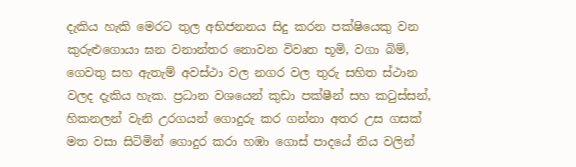දැකිය හැකි මෙරට තුල අභිජනනය සිදු කරන පක්ෂියෙකු වන කුරුළුගොයා ඝන වනාන්තර නොවන විවෘත භූමි, වගා බිම්, ගෙවතු සහ ඇතැම් අවස්ථා වල නගර වල තුරු සහිත ස්ථාන වලද දැකිය හැක. ප්‍රධාන වශයෙන් කුඩා පක්ෂීන් සහ කටුස්සන්, හිකනලන් වැනි උරගයන් ගොදුරු කර ගන්නා අතර උස ගසක් මත වසා සිටිමින් ගොදුර කරා හඹා ගොස් පාදයේ නිය වලින්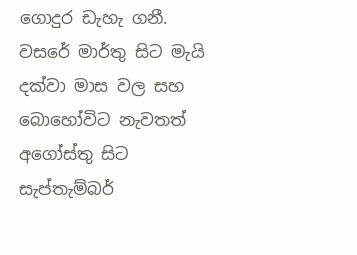ගොදුර ඩැහැ ගනී. වසරේ මාර්තු සිට මැයි දක්වා මාස වල සහ බොහෝවිට නැවතත් අගෝස්තු සිට සැප්තැම්බර්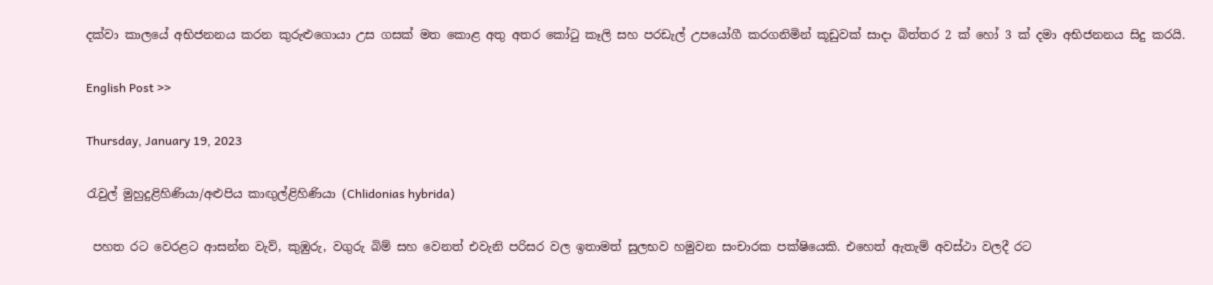දක්වා කාලයේ අභිජනනය කරන කුරුළුගොයා උස ගසක් මත කොළ අතු අතර කෝටු කෑලි සහ පරඩැල් උපයෝගී කරගනිමින් කූඩුවක් සාදා බිත්තර 2 ක් හෝ 3 ක් දමා අභිජනනය සිදු කරයි.

English Post >>

Thursday, January 19, 2023

රැවුල් මුහුදුළිහිණියා/අළුපිය කාඟුල්ළිහිණියා (Chlidonias hybrida)

 පහත රට වෙරළට ආසන්න වැව්, කුඹුරු, වගුරු බිම් සහ වෙනත් එවැනි පරිසර වල ඉතාමත් සුලභව හමුවන සංචාරක පක්ෂියෙකි. එහෙත් ඇතැම් අවස්ථා වලදී රට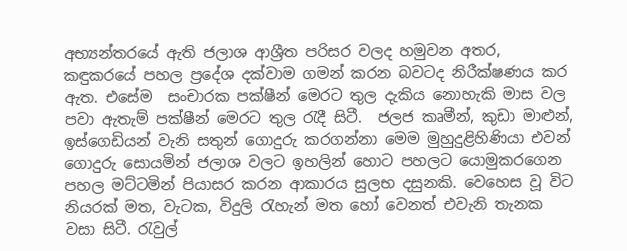අභ්‍යන්තරයේ ඇති ජලාශ ආශ්‍රීත පරිසර වලද හමුවන අතර, කඳුකරයේ පහල ප්‍රදේශ දක්වාම ගමන් කරන බවටද නිරීක්ෂණය කර ඇත. එසේම  සංචාරක පක්ෂීන් මෙරට තුල දැකිය නොහැකි මාස වල පවා ඇතැම් පක්ෂීන් මෙරට තුල රැදී සිටී.  ජලජ කෘමීන්, කුඩා මාළුන්, ඉස්ගෙඩියන් වැනි සතුන් ගොදුරු කරගන්නා මෙම මුහුදුළිහිණියා එවන් ගොදුරු සොයමින් ජලාශ වලට ඉහලින් හොට පහලට යොමුකරගෙන පහල මට්ටමින් පියාසර කරන ආකාරය සුලභ දසුනකි. වෙහෙස වූ විට නියරක් මත, වැටක, විදුලි රැහැන් මත හෝ වෙනත් එවැනි තැනක වසා සිටී. රැවුල්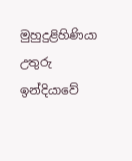මුහුදුළිහිණියා උතුරු ඉන්දියාවේ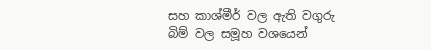සහ කාශ්මීර් වල ඇති වගුරු බිම් වල සමූහ වශයෙන්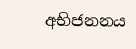අභිජනනය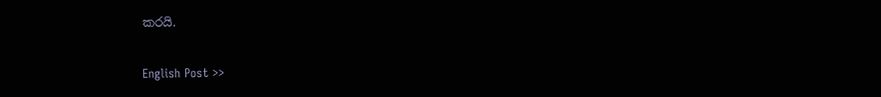කරයි.

English Post >>